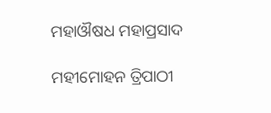ମହାଔଷଧ ମହାପ୍ରସାଦ

ମହୀମୋହନ ତ୍ରିପାଠୀ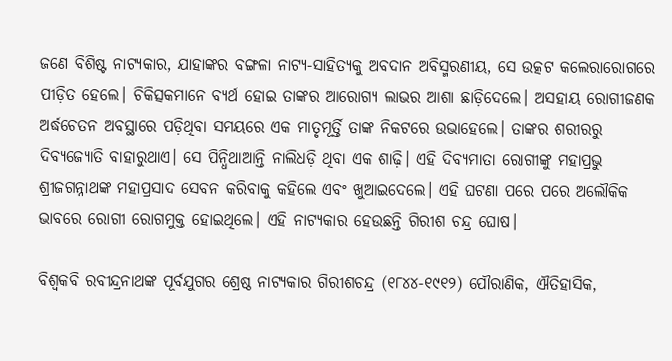ଜଣେ ବିଶିଷ୍ଟ ନାଟ୍ୟକାର, ଯାହାଙ୍କର ବଙ୍ଗଳା ନାଟ୍ୟ-ସାହିତ୍ୟକୁ ଅବଦାନ ଅବିସ୍ମରଣୀୟ, ସେ ଉତ୍କଟ କଲେରାରୋଗରେ ପୀଡ଼ିତ ହେଲେ। ଚିକିତ୍ସକମାନେ ବ୍ୟର୍ଥ ହୋଇ ତାଙ୍କର ଆରୋଗ୍ୟ ଲାଭର ଆଶା ଛାଡ଼ିଦେଲେ। ଅସହାୟ ରୋଗୀଜଣକ ଅର୍ଦ୍ଧଚେତନ ଅବସ୍ଥାରେ ପଡ଼ିଥିବା ସମୟରେ ଏକ ମାତୃମୂର୍ତ୍ତି ତାଙ୍କ ନିକଟରେ ଉଭାହେଲେ। ତାଙ୍କର ଶରୀରରୁ ଦିବ୍ୟଜ୍ୟୋତି ବାହାରୁଥାଏ। ସେ ପିନ୍ଧିଥାଆନ୍ତି ନାଲିଧଡ଼ି ଥିବା ଏକ ଶାଢ଼ି। ଏହି ଦିବ୍ୟମାତା ରୋଗୀଙ୍କୁ ମହାପ୍ରଭୁ ଶ୍ରୀଜଗନ୍ନାଥଙ୍କ ମହାପ୍ରସାଦ ସେବନ କରିବାକୁ କହିଲେ ଏବଂ ଖୁଆଇଦେଲେ। ଏହି ଘଟଣା ପରେ ପରେ ଅଲୌକିକ ଭାବରେ ରୋଗୀ ରୋଗମୁକ୍ତ ହୋଇଥିଲେ। ଏହି ନାଟ୍ୟକାର ହେଉଛନ୍ତି ଗିରୀଶ ଚନ୍ଦ୍ର ଘୋଷ।

ବିଶ୍ୱକବି ରବୀନ୍ଦ୍ରନାଥଙ୍କ ପୂର୍ବଯୁଗର ଶ୍ରେଷ୍ଠ ନାଟ୍ୟକାର ଗିରୀଶଚନ୍ଦ୍ର (୧୮୪୪-୧୯୧୨) ପୌରାଣିକ, ଐତିହାସିକ,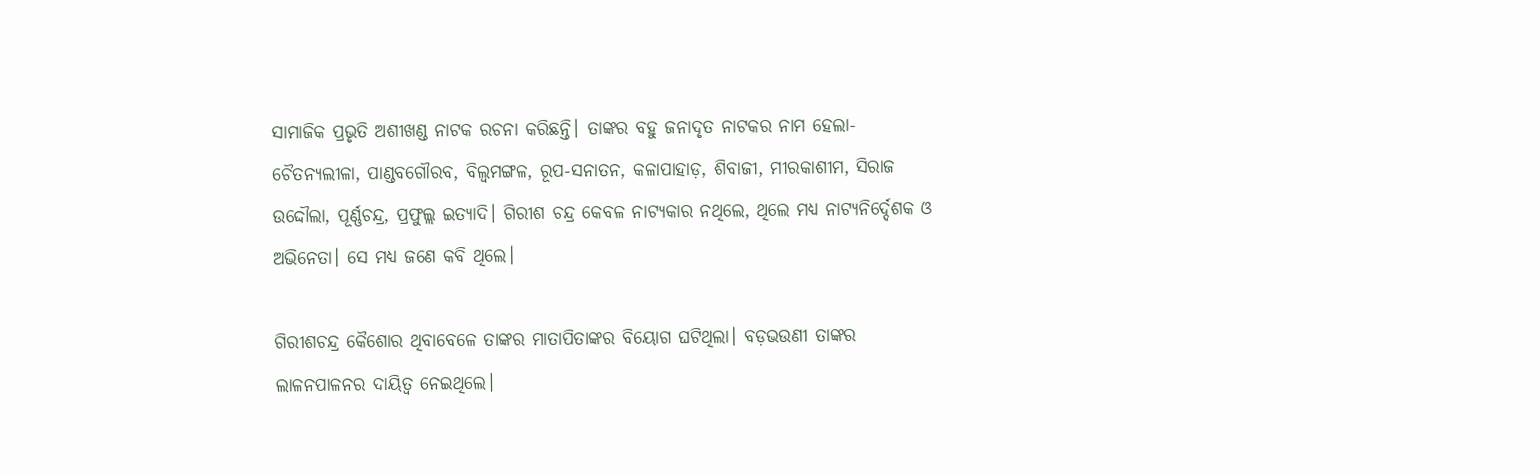ସାମାଜିକ ପ୍ରଭୃତି ଅଶୀଖଣ୍ଡ ନାଟକ ରଚନା କରିଛନ୍ତି। ତାଙ୍କର ବହୁ ଜନାଦୃତ ନାଟକର ନାମ ହେଲା- ଚୈତନ୍ୟଲୀଳା, ପାଣ୍ଡବଗୌରବ, ବିଲ୍ଵମଙ୍ଗଳ, ରୂପ-ସନାତନ, କଳାପାହାଡ଼, ଶିବାଜୀ, ମୀରକାଶୀମ, ସିରାଜ ଉଦ୍ଦୌଲା, ପୂର୍ଣ୍ଣଚନ୍ଦ୍ର, ପ୍ରଫୁଲ୍ଲ ଇତ୍ୟାଦି। ଗିରୀଶ ଚନ୍ଦ୍ର କେବଳ ନାଟ୍ୟକାର ନଥିଲେ, ଥିଲେ ମଧ୍ୟ ନାଟ୍ୟନିର୍ଦ୍ଦେଶକ ଓ ଅଭିନେତା। ସେ ମଧ୍ୟ ଜଣେ କବି ଥିଲେ।

ଗିରୀଶଚନ୍ଦ୍ର କୈଶୋର ଥିବାବେଳେ ତାଙ୍କର ମାତାପିତାଙ୍କର ବିୟୋଗ ଘଟିଥିଲା। ବଡ଼ଭଉଣୀ ତାଙ୍କର ଲାଳନପାଳନର ଦାୟିତ୍ୱ ନେଇଥିଲେ।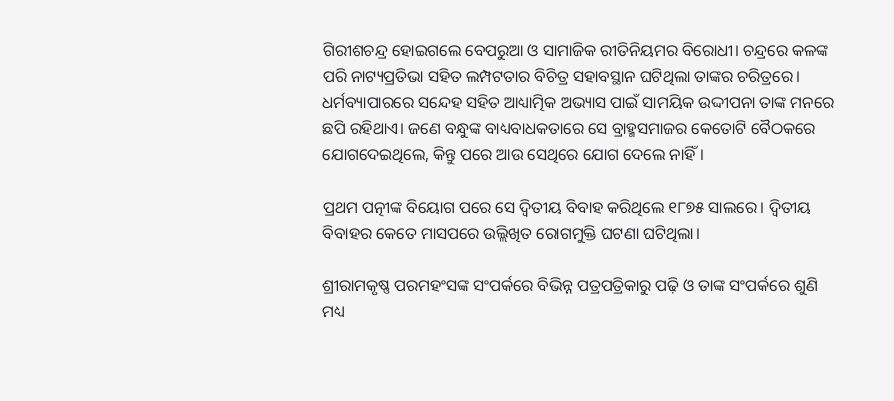ଗିରୀଶଚନ୍ଦ୍ର ହୋଇଗଲେ ବେପରୁଆ ଓ ସାମାଜିକ ରୀତିନିୟମର ବିରୋଧୀ। ଚନ୍ଦ୍ରରେ କଳଙ୍କ ପରି ନାଟ୍ୟପ୍ରତିଭା ସହିତ ଲମ୍ପଟତାର ବିଚିତ୍ର ସହାବସ୍ଥାନ ଘଟିଥିଲା ତାଙ୍କର ଚରିତ୍ରରେ। ଧର୍ମବ୍ୟାପାରରେ ସନ୍ଦେହ ସହିତ ଆଧ୍ୟାତ୍ମିକ ଅଭ୍ୟାସ ପାଇଁ ସାମୟିକ ଉଦ୍ଦୀପନା ତାଙ୍କ ମନରେ ଛପି ରହିଥାଏ। ଜଣେ ବନ୍ଧୁଙ୍କ ବାଧ୍ୟବାଧକତାରେ ସେ ବ୍ରାହ୍ମସମାଜର କେତୋଟି ବୈଠକରେ ଯୋଗଦେଇଥିଲେ, କିନ୍ତୁ ପରେ ଆଉ ସେଥିରେ ଯୋଗ ଦେଲେ ନାହିଁ।

ପ୍ରଥମ ପତ୍ନୀଙ୍କ ବିୟୋଗ ପରେ ସେ ଦ୍ୱିତୀୟ ବିବାହ କରିଥିଲେ ୧୮୭୫ ସାଲରେ। ଦ୍ୱିତୀୟ ବିବାହର କେତେ ମାସପରେ ଉଲ୍ଲିଖିତ ରୋଗମୁକ୍ତି ଘଟଣା ଘଟିଥିଲା।

ଶ୍ରୀରାମକୃଷ୍ଣ ପରମହଂସଙ୍କ ସଂପର୍କରେ ବିଭିନ୍ନ ପତ୍ରପତ୍ରିକାରୁ ପଢ଼ି ଓ ତାଙ୍କ ସଂପର୍କରେ ଶୁଣି ମଧ୍ୟ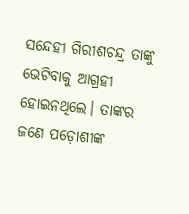ସନ୍ଦେହୀ ଗିରୀଶଚନ୍ଦ୍ର ତାଙ୍କୁ ଭେଟିବାକୁ ଆଗ୍ରହୀ ହୋଇନଥିଲେ। ତାଙ୍କର ଜଣେ ପଡ଼ୋଶୀଙ୍କ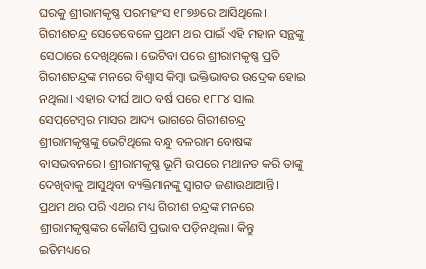ଘରକୁ ଶ୍ରୀରାମକୃଷ୍ଣ ପରମହଂସ ୧୮୭୬ରେ ଆସିଥିଲେ। ଗିରୀଶଚନ୍ଦ୍ର ସେତେବେଳେ ପ୍ରଥମ ଥର ପାଇଁ ଏହି ମହାନ ସନ୍ଥଙ୍କୁ ସେଠାରେ ଦେଖିଥିଲେ। ଭେଟିବା ପରେ ଶ୍ରୀରାମକୃଷ୍ଣ ପ୍ରତି ଗିରୀଶଚନ୍ଦ୍ରଙ୍କ ମନରେ ବିଶ୍ୱାସ କିମ୍ବା ଭକ୍ତିଭାବର ଉଦ୍ରେକ ହୋଇ ନଥିଲା। ଏହାର ଦୀର୍ଘ ଆଠ ବର୍ଷ ପରେ ୧୮୮୪ ସାଲ ସେପ୍‌ଟେମ୍ବର ମାସର ଆଦ୍ୟ ଭାଗରେ ଗିରୀଶଚନ୍ଦ୍ର ଶ୍ରୀରାମକୃଷ୍ଣଙ୍କୁ ଭେଟିଥିଲେ ବନ୍ଧୁ ବଳରାମ ବୋଷଙ୍କ ବାସଭବନରେ। ଶ୍ରୀରାମକୃଷ୍ଣ ଭୂମି ଉପରେ ମଥାନତ କରି ତାଙ୍କୁ ଦେଖିବାକୁ ଆସୁଥିବା ବ୍ୟକ୍ତିମାନଙ୍କୁ ସ୍ୱାଗତ ଜଣାଉଥାଆନ୍ତି। ପ୍ରଥମ ଥର ପରି ଏଥର ମଧ୍ୟ ଗିରୀଶ ଚନ୍ଦ୍ରଙ୍କ ମନରେ ଶ୍ରୀରାମକୃଷ୍ଣଙ୍କର କୌଣସି ପ୍ରଭାବ ପଡ଼ିନଥିଲା। କିନ୍ତୁ ଇତିମଧ୍ୟରେ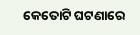କେତୋଟି ଘଟଣାରେ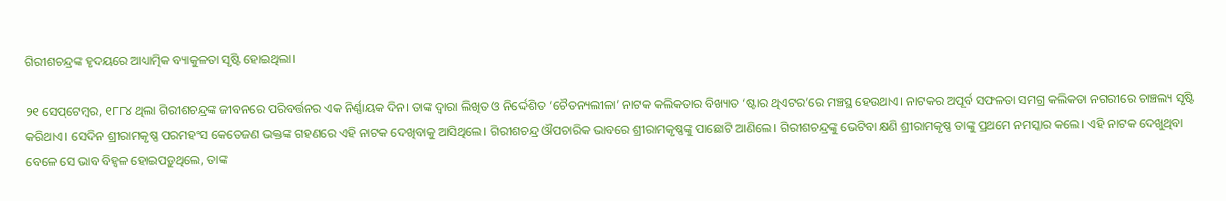ଗିରୀଶଚନ୍ଦ୍ରଙ୍କ ହୃଦୟରେ ଆଧ୍ୟାତ୍ମିକ ବ୍ୟାକୁଳତା ସୃଷ୍ଟି ହୋଇଥିଲା।

୨୧ ସେପ୍‌ଟେମ୍ବର, ୧୮୮୪ ଥିଲା ଗିରୀଶଚନ୍ଦ୍ରଙ୍କ ଜୀବନରେ ପରିବର୍ତ୍ତନର ଏକ ନିର୍ଣ୍ଣାୟକ ଦିନ। ତାଙ୍କ ଦ୍ୱାରା ଲିଖିତ ଓ ନିର୍ଦ୍ଦେଶିତ ‘ଚୈତନ୍ୟଲୀଳା’ ନାଟକ କଲିକତାର ବିଖ୍ୟାତ ‘ଷ୍ଟାର ଥିଏଟର’ରେ ମଞ୍ଚସ୍ଥ ହେଉଥାଏ। ନାଟକର ଅପୂର୍ବ ସଫଳତା ସମଗ୍ର କଲିକତା ନଗରୀରେ ଚାଞ୍ଚଲ୍ୟ ସୃଷ୍ଟି କରିଥାଏ। ସେଦିନ ଶ୍ରୀରାମକୃଷ୍ଣ ପରମହଂସ କେତେଜଣ ଭକ୍ତଙ୍କ ଗହଣରେ ଏହି ନାଟକ ଦେଖିବାକୁ ଆସିଥିଲେ। ଗିରୀଶଚନ୍ଦ୍ର ଔପଚାରିକ ଭାବରେ ଶ୍ରୀରାମକୃଷ୍ଣଙ୍କୁ ପାଛୋଟି ଆଣିଲେ। ଗିରୀଶଚନ୍ଦ୍ରଙ୍କୁ ଭେଟିବା କ୍ଷଣି ଶ୍ରୀରାମକୃଷ୍ଣ ତାଙ୍କୁ ପ୍ରଥମେ ନମସ୍କାର କଲେ। ଏହି ନାଟକ ଦେଖୁଥିବା ବେଳେ ସେ ଭାବ ବିହ୍ଵଳ ହୋଇପଡ଼ୁଥିଲେ, ତାଙ୍କ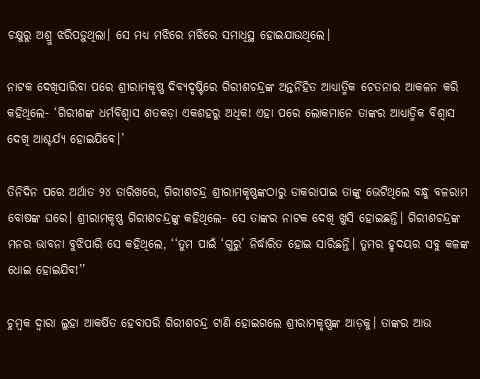ଚକ୍ଷୁରୁ ଅଶ୍ରୁ ଝରିପଡ଼ୁଥିଲା। ସେ ମଧ୍ୟ ମଝିରେ ମଝିରେ ସମାଧିସ୍ଥ ହୋଇଯାଉଥିଲେ।

ନାଟକ ଦେଖିସାରିବା ପରେ ଶ୍ରୀରାମକୃଷ୍ଣ ଦିବ୍ୟଦୃଷ୍ଟିରେ ଗିରୀଶଚନ୍ଦ୍ରଙ୍କ ଅନ୍ତର୍ନିହିତ ଆଧ୍ୟାତ୍ମିକ ଚେତନାର ଆକଳନ କରି କହିଥିଲେ- ‘ଗିରୀଶଙ୍କ ଧର୍ମବିଶ୍ୱାସ ଶତକଡ଼ା ଏକଶହରୁ ଅଧିକ! ଏହା ପରେ ଲୋକମାନେ ତାଙ୍କର ଆଧ୍ୟାତ୍ମିକ ବିଶ୍ୱାସ ଦେଖି ଆଶ୍ଚର୍ଯ୍ୟ ହୋଇଯିବେ।’

ତିନିଦିନ ପରେ ଅର୍ଥାତ ୨୪ ତାରିଖରେ, ଗିରୀଶଚନ୍ଦ୍ର ଶ୍ରୀରାମକୃଷ୍ଣଙ୍କଠାରୁ ଡାକରାପାଇ ତାଙ୍କୁ ଭେଟିଥିଲେ ବନ୍ଧୁ ବଳରାମ ବୋଷଙ୍କ ଘରେ। ଶ୍ରୀରାମକୃଷ୍ଣ ଗିରୀଶଚନ୍ଦ୍ରଙ୍କୁ କହିଥିଲେ- ସେ ତାଙ୍କର ନାଟକ ଦେଖି ଖୁସି ହୋଇଛନ୍ତି। ଗିରୀଶଚନ୍ଦ୍ରଙ୍କ ମନର ଭାବନା ବୁଝିପାରି ସେ କହିଥିଲେ, ‘‘ତୁମ ପାଇଁ ‘ଗୁରୁ’ ନିର୍ଦ୍ଧାରିତ ହୋଇ ସାରିଛନ୍ତି। ତୁମର ହୃଦୟର ସବୁ କଳଙ୍କ ଧୋଇ ହୋଇଯିବ!’’

ଚୁମ୍ବକ ଦ୍ୱାରା ଲୁହା ଆକର୍ଷିତ ହେବାପରି ଗିରୀଶଚନ୍ଦ୍ର ଟାଣି ହୋଇଗଲେ ଶ୍ରୀରାମକୃଷ୍ଣଙ୍କ ଆଡ଼କୁ। ତାଙ୍କର ଆଉ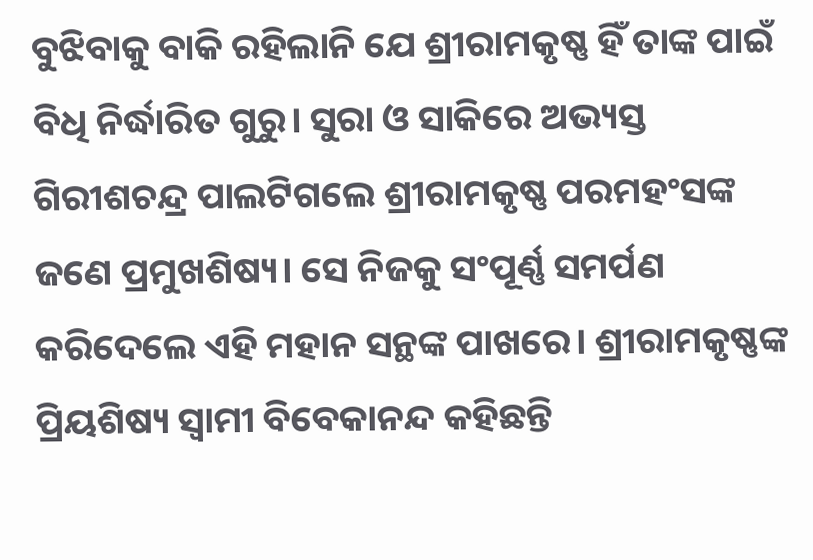ବୁଝିବାକୁ ବାକି ରହିଲାନି ଯେ ଶ୍ରୀରାମକୃଷ୍ଣ ହିଁ ତାଙ୍କ ପାଇଁ ବିଧି ନିର୍ଦ୍ଧାରିତ ଗୁରୁ। ସୁରା ଓ ସାକିରେ ଅଭ୍ୟସ୍ତ ଗିରୀଶଚନ୍ଦ୍ର ପାଲଟିଗଲେ ଶ୍ରୀରାମକୃଷ୍ଣ ପରମହଂସଙ୍କ ଜଣେ ପ୍ରମୁଖଶିଷ୍ୟ। ସେ ନିଜକୁ ସଂପୂର୍ଣ୍ଣ ସମର୍ପଣ କରିଦେଲେ ଏହି ମହାନ ସନ୍ଥଙ୍କ ପାଖରେ। ଶ୍ରୀରାମକୃଷ୍ଣଙ୍କ ପ୍ରିୟଶିଷ୍ୟ ସ୍ୱାମୀ ବିବେକାନନ୍ଦ କହିଛନ୍ତି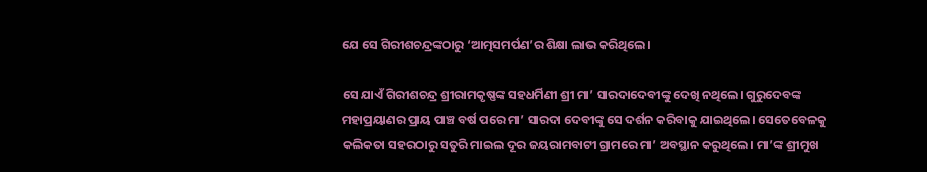ଯେ ସେ ଗିରୀଶଚନ୍ଦ୍ରଙ୍କଠାରୁ ‘ଆତ୍ମସମର୍ପଣ’ର ଶିକ୍ଷା ଲାଭ କରିଥିଲେ।

ସେ ଯାଏଁ ଗିରୀଶଚନ୍ଦ୍ର ଶ୍ରୀରାମକୃଷ୍ଣଙ୍କ ସହଧର୍ମିଣୀ ଶ୍ରୀ ମା’ ସାରଦାଦେବୀଙ୍କୁ ଦେଖି ନଥିଲେ। ଗୁରୁଦେବଙ୍କ ମହାପ୍ରୟାଣର ପ୍ରାୟ ପାଞ୍ଚ ବର୍ଷ ପରେ ମା’ ସାରଦା ଦେବୀଙ୍କୁ ସେ ଦର୍ଶନ କରିବାକୁ ଯାଇଥିଲେ। ସେତେବେଳକୁ କଲିକତା ସହରଠାରୁ ସତୁରି ମାଇଲ ଦୂର ଜୟରାମବାଟୀ ଗ୍ରାମରେ ମା’ ଅବସ୍ଥାନ କରୁଥିଲେ। ମା’ଙ୍କ ଶ୍ରୀମୁଖ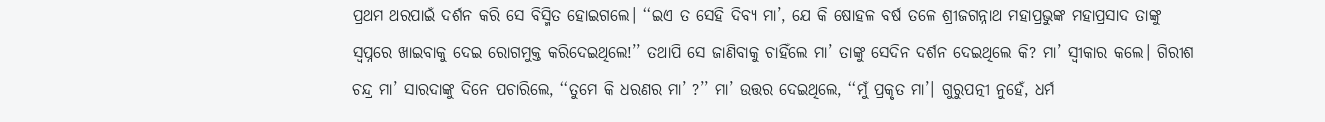ପ୍ରଥମ ଥରପାଇଁ ଦର୍ଶନ କରି ସେ ବିସ୍ମିତ ହୋଇଗଲେ। ‘‘ଇଏ ତ ସେହି ଦିବ୍ୟ ମା’, ଯେ କି ଷୋହଳ ବର୍ଷ ତଳେ ଶ୍ରୀଜଗନ୍ନାଥ ମହାପ୍ରଭୁଙ୍କ ମହାପ୍ରସାଦ ତାଙ୍କୁ ସ୍ୱପ୍ନରେ ଖାଇବାକୁ ଦେଇ ରୋଗମୁକ୍ତ କରିଦେଇଥିଲେ!’’ ତଥାପି ସେ ଜାଣିବାକୁ ଚାହିଁଲେ ମା’ ତାଙ୍କୁ ସେଦିନ ଦର୍ଶନ ଦେଇଥିଲେ କି? ମା’ ସ୍ୱୀକାର କଲେ। ଗିରୀଶ ଚନ୍ଦ୍ର ମା’ ସାରଦାଙ୍କୁ ଦିନେ ପଚାରିଲେ, ‘‘ତୁମେ କି ଧରଣର ମା’ ?’’ ମା’ ଉତ୍ତର ଦେଇଥିଲେ, ‘‘ମୁଁ ପ୍ରକୃତ ମା’। ଗୁରୁପତ୍ନୀ ନୁହେଁ, ଧର୍ମ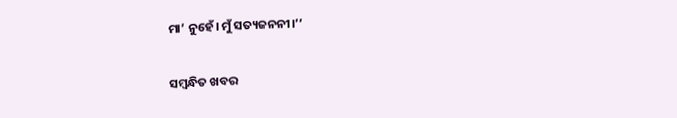ମା’ ନୁହେଁ। ମୁଁ ସତ୍ୟଜନନୀ।’’

ସମ୍ବନ୍ଧିତ ଖବର